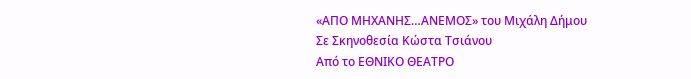«ΑΠΟ ΜΗΧΑΝΗΣ…ΑΝΕΜΟΣ» του Μιχάλη Δήμου
Σε Σκηνοθεσία Κώστα Τσιάνου
Από το ΕΘΝΙΚΟ ΘΕΑΤΡΟ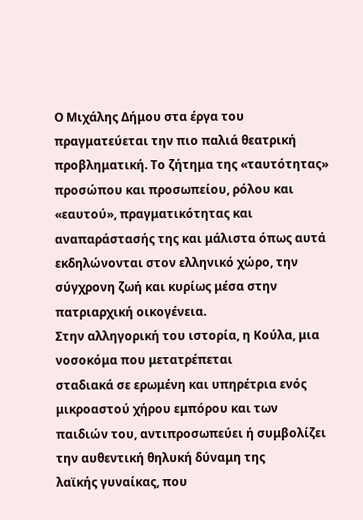Ο Μιχάλης Δήμου στα έργα του πραγματεύεται την πιο παλιά θεατρική
προβληματική. Το ζήτημα της «ταυτότητας» προσώπου και προσωπείου, ρόλου και
«εαυτού», πραγματικότητας και αναπαράστασής της και μάλιστα όπως αυτά
εκδηλώνονται στον ελληνικό χώρο, την σύγχρονη ζωή και κυρίως μέσα στην
πατριαρχική οικογένεια.
Στην αλληγορική του ιστορία, η Κούλα, μια νοσοκόμα που μετατρέπεται
σταδιακά σε ερωμένη και υπηρέτρια ενός μικροαστού χήρου εμπόρου και των
παιδιών του, αντιπροσωπεύει ή συμβολίζει την αυθεντική θηλυκή δύναμη της
λαϊκής γυναίκας, που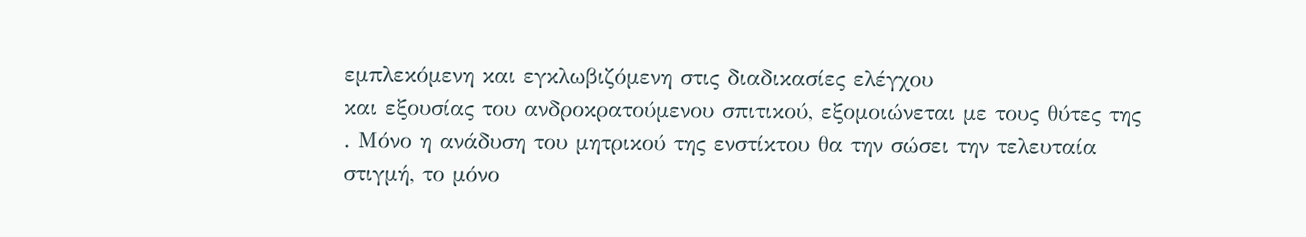εμπλεκόμενη και εγκλωβιζόμενη στις διαδικασίες ελέγχου
και εξουσίας του ανδροκρατούμενου σπιτικού, εξομοιώνεται με τους θύτες της
. Μόνο η ανάδυση του μητρικού της ενστίκτου θα την σώσει την τελευταία
στιγμή, το μόνο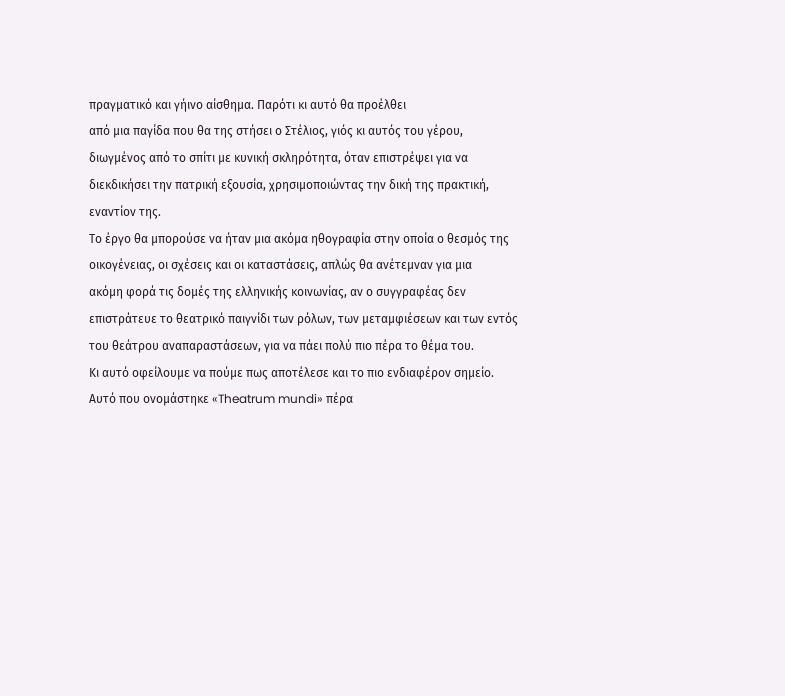πραγματικό και γήινο αίσθημα. Παρότι κι αυτό θα προέλθει
από μια παγίδα που θα της στήσει ο Στέλιος, γιός κι αυτός του γέρου,
διωγμένος από το σπίτι με κυνική σκληρότητα, όταν επιστρέψει για να
διεκδικήσει την πατρική εξουσία, χρησιμοποιώντας την δική της πρακτική,
εναντίον της.
Το έργο θα μπορούσε να ήταν μια ακόμα ηθογραφία στην οποία ο θεσμός της
οικογένειας, οι σχέσεις και οι καταστάσεις, απλώς θα ανέτεμναν για μια
ακόμη φορά τις δομές της ελληνικής κοινωνίας, αν ο συγγραφέας δεν
επιστράτευε το θεατρικό παιγνίδι των ρόλων, των μεταμφιέσεων και των εντός
του θεάτρου αναπαραστάσεων, για να πάει πολύ πιο πέρα το θέμα του.
Κι αυτό οφείλουμε να πούμε πως αποτέλεσε και το πιο ενδιαφέρον σημείο.
Αυτό που ονομάστηκε «Theatrum mundi» πέρα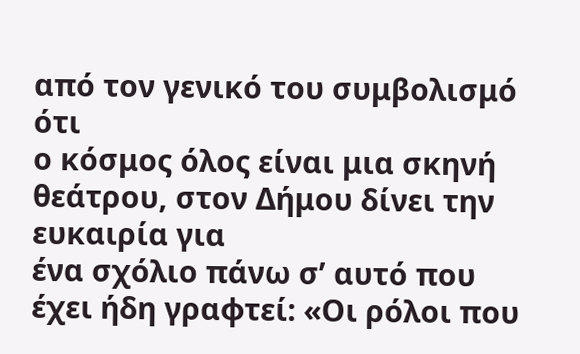από τον γενικό του συμβολισμό ότι
ο κόσμος όλος είναι μια σκηνή θεάτρου, στον Δήμου δίνει την ευκαιρία για
ένα σχόλιο πάνω σ’ αυτό που έχει ήδη γραφτεί: «Οι ρόλοι που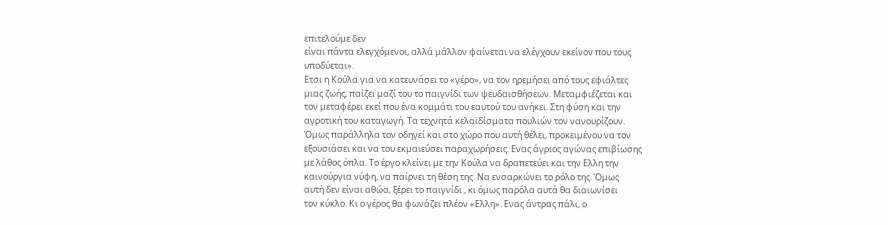επιτελούμε δεν
είναι πάντα ελεγχόμενοι, αλλά μάλλον φαίνεται να ελέγχουν εκείνον που τους
υποδύεται».
Ετσι η Κούλα για να κατευνάσει το «γέρο», να τον ηρεμήσει από τους εφιάλτες
μιας ζωής, παίζει μαζί του το παιγνίδι των ψευδαισθήσεων. Μεταμφιέζεται και
τον μεταφέρει εκεί που ένα κομμάτι του εαυτού του ανήκει. Στη φύση και την
αγροτική του καταγωγή. Τα τεχνητά κελαϊδίσματα πουλιών τον νανουρίζουν.
Όμως παράλληλα τον οδηγεί και στο χώρο που αυτή θέλει, προκειμένου να τον
εξουσιάσει και να του εκμαιεύσει παραχωρήσεις. Ενας άγριος αγώνας επιβίωσης
με λάθος όπλα. Το έργο κλείνει με την Κούλα να δραπετεύει και την Ελλη την
καινούργια νύφη, να παίρνει τη θέση της. Να ενσαρκώνει το ρόλο της. Όμως
αυτή δεν είναι αθώα, ξέρει το παιγνίδι , κι όμως παρόλα αυτά θα διαιωνίσει
τον κύκλο. Κι ο γέρος θα φωνάζει πλέον «Ελλη». Ενας άντρας πάλι, ο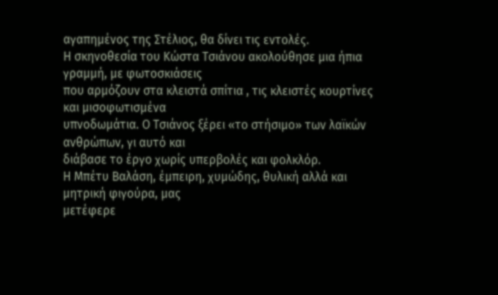αγαπημένος της Στέλιος, θα δίνει τις εντολές.
Η σκηνοθεσία του Κώστα Τσιάνου ακολούθησε μια ήπια γραμμή, με φωτοσκιάσεις
που αρμόζουν στα κλειστά σπίτια , τις κλειστές κουρτίνες και μισοφωτισμένα
υπνοδωμάτια. Ο Τσιάνος ξέρει «το στήσιμο» των λαϊκών ανθρώπων, γι αυτό και
διάβασε το έργο χωρίς υπερβολές και φολκλόρ.
Η Μπέτυ Βαλάση, έμπειρη, χυμώδης, θυλική αλλά και μητρική φιγούρα, μας
μετέφερε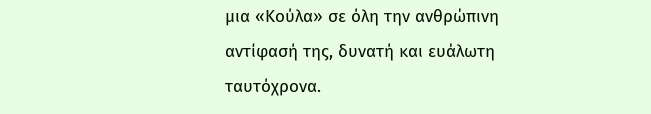μια «Κούλα» σε όλη την ανθρώπινη αντίφασή της, δυνατή και ευάλωτη
ταυτόχρονα.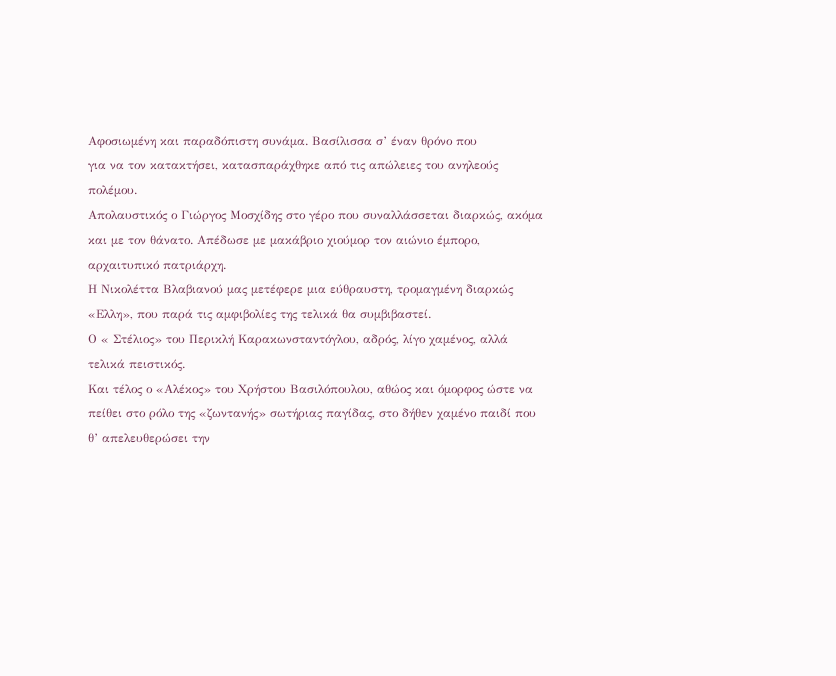Αφοσιωμένη και παραδόπιστη συνάμα. Βασίλισσα σ’ έναν θρόνο που
για να τον κατακτήσει, κατασπαράχθηκε από τις απώλειες του ανηλεούς
πολέμου.
Απολαυστικός ο Γιώργος Μοσχίδης στο γέρο που συναλλάσσεται διαρκώς, ακόμα
και με τον θάνατο. Απέδωσε με μακάβριο χιούμορ τον αιώνιο έμπορο,
αρχαιτυπικό πατριάρχη.
Η Νικολέττα Βλαβιανού μας μετέφερε μια εύθραυστη, τρομαγμένη διαρκώς
«Ελλη», που παρά τις αμφιβολίες της τελικά θα συμβιβαστεί.
Ο « Στέλιος» του Περικλή Καρακωνσταντόγλου, αδρός, λίγο χαμένος, αλλά
τελικά πειστικός.
Και τέλος ο «Αλέκος» του Χρήστου Βασιλόπουλου, αθώος και όμορφος ώστε να
πείθει στο ρόλο της «ζωντανής» σωτήριας παγίδας, στο δήθεν χαμένο παιδί που
θ’ απελευθερώσει την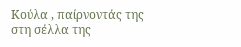Κούλα , παίρνοντάς της στη σέλλα της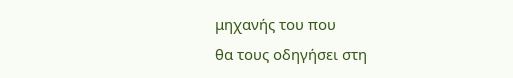μηχανής του που
θα τους οδηγήσει στη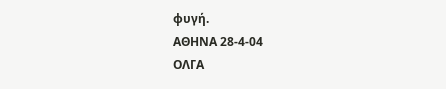φυγή.
ΑΘΗΝΑ 28-4-04
ΟΛΓΑ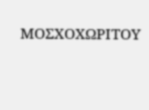ΜΟΣΧΟΧΩΡΙΤΟΥ